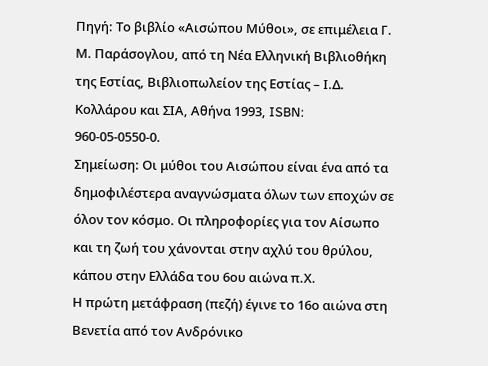Πηγή: Το βιβλίο «Αισώπου Μύθοι», σε επιμέλεια Γ. Μ. Παράσογλου, από τη Νέα Ελληνική Βιβλιοθήκη της Εστίας, Βιβλιοπωλείον της Εστίας – Ι.Δ. Κολλάρου και ΣΙΑ, Αθήνα 1993, ISBN: 960-05-0550-0.
Σημείωση: Οι μύθοι του Αισώπου είναι ένα από τα δημοφιλέστερα αναγνώσματα όλων των εποχών σε όλον τον κόσμο. Οι πληροφορίες για τον Αίσωπο και τη ζωή του χάνονται στην αχλύ του θρύλου, κάπου στην Ελλάδα του 6ου αιώνα π.Χ.
Η πρώτη μετάφραση (πεζή) έγινε το 16ο αιώνα στη Βενετία από τον Ανδρόνικο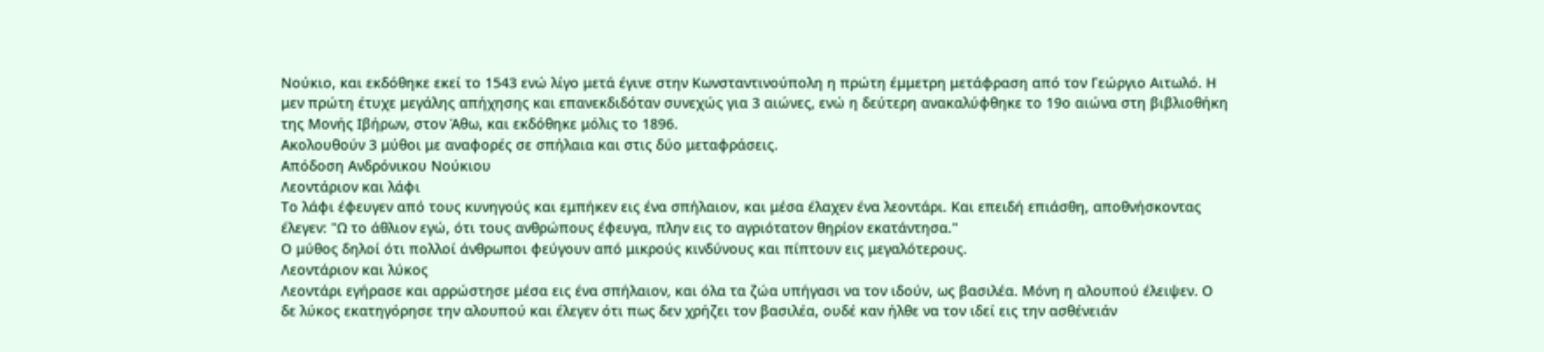Νούκιο, και εκδόθηκε εκεί το 1543 ενώ λίγο μετά έγινε στην Κωνσταντινούπολη η πρώτη έμμετρη μετάφραση από τον Γεώργιο Αιτωλό. Η μεν πρώτη έτυχε μεγάλης απήχησης και επανεκδιδόταν συνεχώς για 3 αιώνες, ενώ η δεύτερη ανακαλύφθηκε το 19ο αιώνα στη βιβλιοθήκη της Μονής Ιβήρων, στον Άθω, και εκδόθηκε μόλις το 1896.
Ακολουθούν 3 μύθοι με αναφορές σε σπήλαια και στις δύο μεταφράσεις.
Aπόδοση Ανδρόνικου Νούκιου
Λεοντάριον και λάφι
Το λάφι έφευγεν από τους κυνηγούς και εμπήκεν εις ένα σπήλαιον, και μέσα έλαχεν ένα λεοντάρι. Και επειδή επιάσθη, αποθνήσκοντας έλεγεν: "Ω το άθλιον εγώ, ότι τους ανθρώπους έφευγα, πλην εις το αγριότατον θηρίον εκατάντησα."
Ο μύθος δηλοί ότι πολλοί άνθρωποι φεύγουν από μικρούς κινδύνους και πίπτουν εις μεγαλότερους.
Λεοντάριον και λύκος
Λεοντάρι εγήρασε και αρρώστησε μέσα εις ένα σπήλαιον, και όλα τα ζώα υπήγασι να τον ιδούν, ως βασιλέα. Μόνη η αλουπού έλειψεν. Ο δε λύκος εκατηγόρησε την αλουπού και έλεγεν ότι πως δεν χρήζει τον βασιλέα, ουδέ καν ήλθε να τον ιδεί εις την ασθένειάν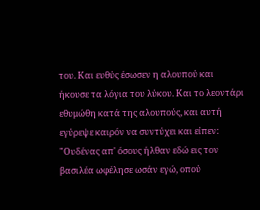του. Και ευθύς έσωσεν η αλουπού και ήκουσε τα λόγια του λύκου. Και το λεοντάρι εθυμώθη κατά της αλουπούς, και αυτή εγύρεψε καιρόν να συντύχει και είπεν: "Ουδένας απ' όσους ήλθαν εδώ εις τον βασιλέα ωφέλησε ωσάν εγώ, οπού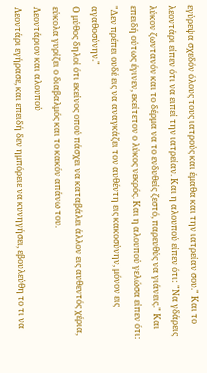εγύρεψα σχεδόν όλους τους ιατρούς και έμαθα και την ιατρείαν σου." Και το λεοντάρι είπεν ότι να ειπεί την ιατρείαν. Και η αλουπού είπεν ότι: "Να γδάρεις λύκον ζωντανόν και το δέρμα να το ενδυθείς ζεστό, παρευθύς να γιάνεις." Και επειδή ούτως έγινεν, εκείτετον ο λύκος νεκρός. Και η αλουπού γελώσα είπεν ότι: "Δεν πρέπει ουδέ εις να αναγκάζει τον αυθέντη εις κακοσύνην, μόνον εις αγαθοσύνην."
Ο μύθος δηλοί ότι εκείνος οπού πάσχει να καταβάλει άλλον εις αυθεντός χέρια, εύκολα γυρίζει ο διαβαλμός και το κακόν απάνω του.
Λεοντάριον και αλουπού
Λεοντάρι εγήρασε, και επειδή δεν ημπόρειε να κυνηγήσει, εβουλεύθη το τι να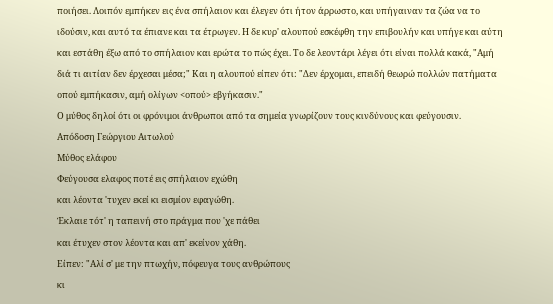ποιήσει. Λοιπόν εμπήκεν εις ένα σπήλαιον και έλεγεν ότι ήτον άρρωστο, και υπήγαιναν τα ζώα να το ιδούσιν, και αυτό τα έπιανε και τα έτρωγεν. Η δε κυρ' αλουπού εσκέφθη την επιβουλήν και υπήγε και αύτη και εστάθη έξω από το σπήλαιον και ερώτα το πώς έχει. Το δε λεοντάρι λέγει ότι είναι πολλά κακά, "Αμή διά τι αιτίαν δεν έρχεσαι μέσα;" Και η αλουπού είπεν ότι: "Δεν έρχομαι, επειδή θεωρώ πολλών πατήματα οπού εμπήκασιν, αμή ολίγων <οπού> εβγήκασιν."
Ο μύθος δηλοί ότι οι φρόνιμοι άνθρωποι από τα σημεία γνωρίζουν τους κινδύνους και φεύγουσιν.
Απόδοση Γεώργιου Αιτωλού
Μύθος ελάφου
Φεύγουσα ελαφος ποτέ εις σπήλαιον εχώθη
και λέοντα 'τυχεν εκεί κι εισμίον εφαγώθη.
Έκλαιε τότ' η ταπεινή στο πράγμα που 'χε πάθει
και έτυχεν στον λέοντα και απ' εκείνον χάθη.
Είπεν: "Αλί σ' με την πτωχήν, πόφευγα τους ανθρώπους
κι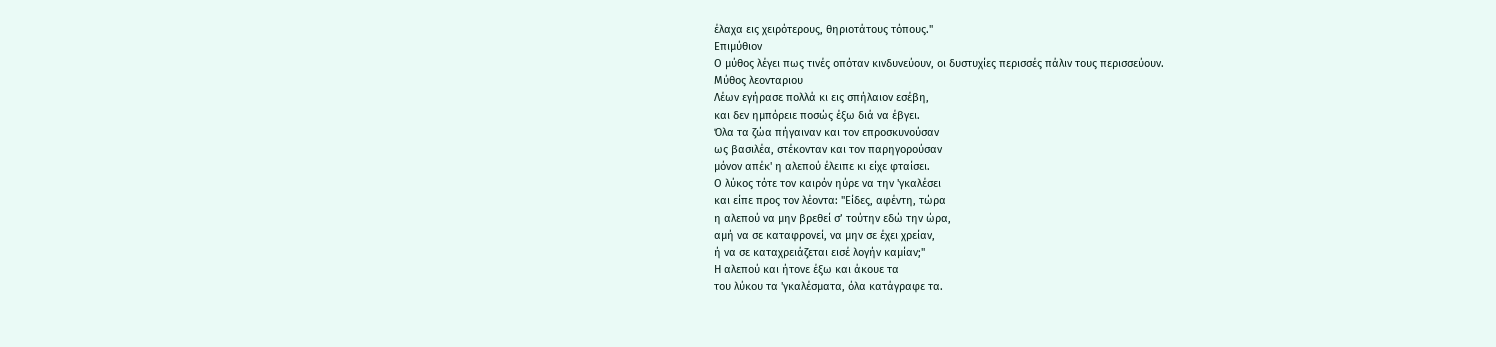έλαχα εις χειρότερους, θηριοτάτους τόπους."
Επιμύθιον
Ο μύθος λέγει πως τινές οπόταν κινδυνεύουν, οι δυστυχίες περισσές πάλιν τους περισσεύουν.
Μύθος λεονταριου
Λέων εγήρασε πολλά κι εις σπήλαιον εσέβη,
και δεν ημπόρειε ποσώς έξω διά να έβγει.
Όλα τα ζώα πήγαιναν και τον επροσκυνούσαν
ως βασιλέα, στέκονταν και τον παρηγορούσαν
μόνον απέκ' η αλεπού έλειπε κι είχε φταίσει.
Ο λύκος τότε τον καιρόν ηύρε να την 'γκαλέσει
και είπε προς τον λέοντα: "Είδες, αφέντη, τώρα
η αλεπού να μην βρεθεί σ’ τούτην εδώ την ώρα,
αμή να σε καταφρονεί, να μην σε έχει χρείαν,
ή να σε καταχρειάζεται εισέ λογήν καμίαν;"
Η αλεπού και ήτονε έξω και άκουε τα
του λύκου τα 'γκαλέσματα, όλα κατάγραφε τα.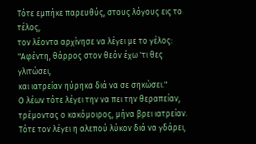Τότε εμπήκε παρευθύς, στους λόγους εις το τέλος,
τον λέοντα αρχίνησε να λέγει με το γέλος:
"Αφέντη, θάρρος στον θεόν έχω 'τι θες γλιτώσει,
και ιατρείαν ηύρηκα διά να σε σηκώσει."
Ο λέων τότε λέγει την να πει την θεραπείαν,
τρέμοντας ο κακόμοιρος, μήνα βρει ιατρείαν.
Τότε τον λέγει η αλεπού λύκον διά να γδάρει,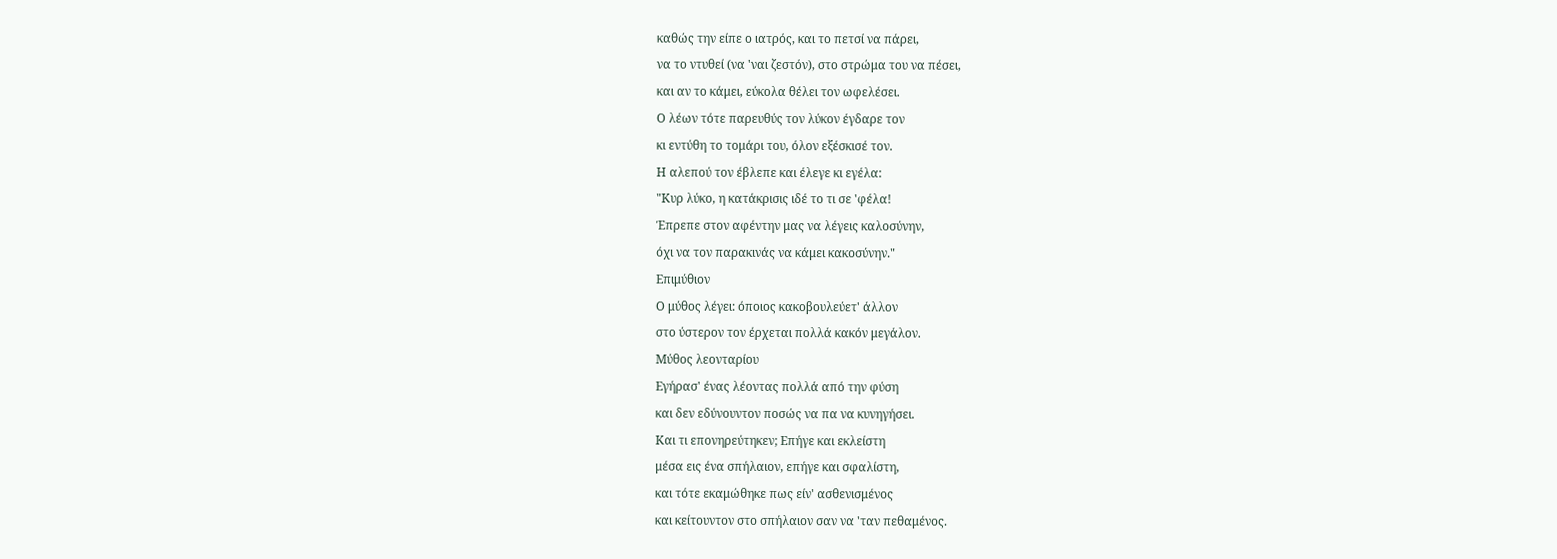καθώς την είπε ο ιατρός, και το πετσί να πάρει,
να το ντυθεί (να 'ναι ζεστόν), στο στρώμα του να πέσει,
και αν το κάμει, εύκολα θέλει τον ωφελέσει.
Ο λέων τότε παρευθύς τον λύκον έγδαρε τον
κι εντύθη το τομάρι του, όλον εξέσκισέ τον.
Η αλεπού τον έβλεπε και έλεγε κι εγέλα:
"Κυρ λύκο, η κατάκρισις ιδέ το τι σε 'φέλα!
Έπρεπε στον αφέντην μας να λέγεις καλοσύνην,
όχι να τον παρακινάς να κάμει κακοσύνην."
Επιμύθιον
Ο μύθος λέγει: όποιος κακοβουλεύετ' άλλον
στο ύστερον τον έρχεται πολλά κακόν μεγάλον.
Μύθος λεονταρίου
Εγήρασ' ένας λέοντας πολλά από την φύση
και δεν εδύνουντον ποσώς να πα να κυνηγήσει.
Και τι επονηρεύτηκεν; Επήγε και εκλείστη
μέσα εις ένα σπήλαιον, επήγε και σφαλίστη,
και τότε εκαμώθηκε πως είν' ασθενισμένος
και κείτουντον στο σπήλαιον σαν να 'ταν πεθαμένος.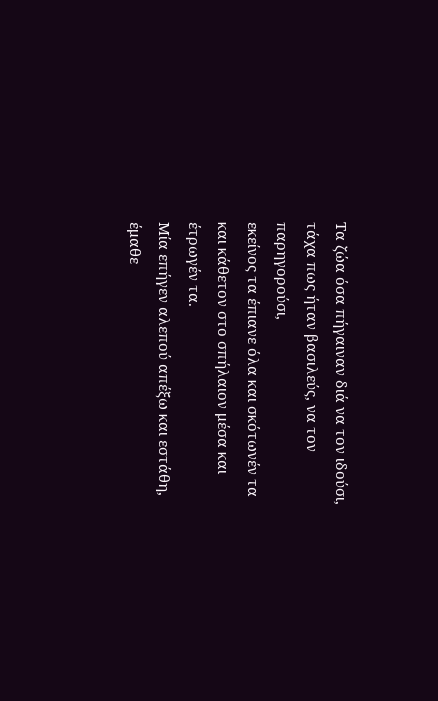Τα ζώα όσα πήγαιναν διά να τον ιδούσι,
τάχα πως ήταν βασιλεύς, να τον παρηγορούσι,
εκείνος τα έπιανε όλα και σκότωνέν τα
και κάθετον στο σπήλαιον μέσα και έτρωγέν τα.
Μία επήγεν αλεπού απέξω και εστάθη,
έμαθε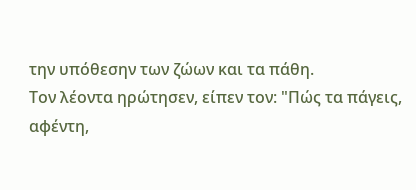την υπόθεσην των ζώων και τα πάθη.
Τον λέοντα ηρώτησεν, είπεν τον: "Πώς τα πάγεις,
αφέντη,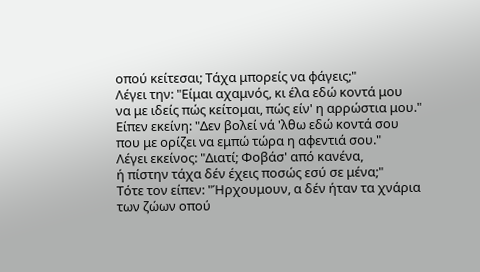οπού κείτεσαι; Τάχα μπορείς να φάγεις;"
Λέγει την: "Είμαι αχαμνός, κι έλα εδώ κοντά μου
να με ιδείς πώς κείτομαι, πώς είν' η αρρώστια μου."
Είπεν εκείνη: "Δεν βολεί νά 'λθω εδώ κοντά σου
που με ορίζει να εμπώ τώρα η αφεντιά σου."
Λέγει εκείνος: "Διατί; Φοβάσ' από κανένα,
ή πίστην τάχα δέν έχεις ποσώς εσύ σε μένα;"
Τότε τον είπεν: "Ήρχουμουν, α δέν ήταν τα χνάρια
των ζώων οπού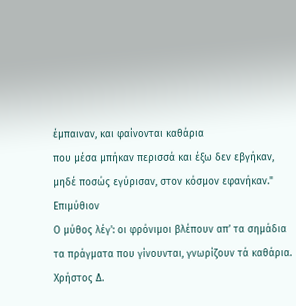έμπαιναν, και φαίνονται καθάρια
που μέσα μπήκαν περισσά και έξω δεν εβγήκαν,
μηδέ ποσώς εγύρισαν, στον κόσμον εφανήκαν."
Επιμύθιον
Ο μύθος λέγ': οι φρόνιμοι βλέπουν απ’ τα σημάδια
τα πράγματα που γίνουνται, γνωρίζουν τά καθάρια.
Χρήστος Δ.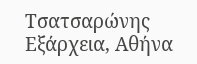Τσατσαρώνης
Εξάρχεια, Αθήνα